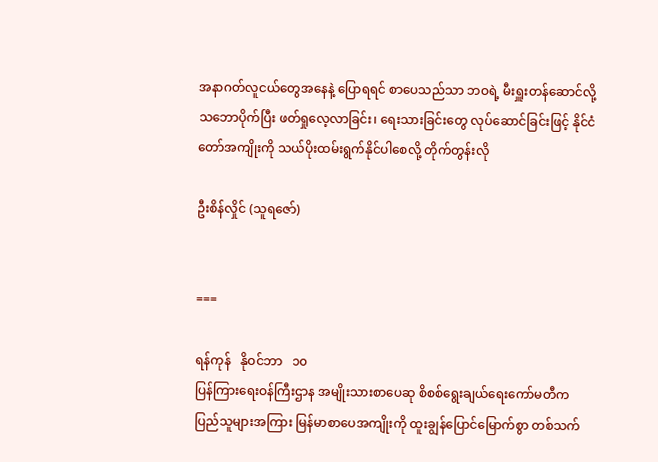အနာဂတ်လူငယ်တွေအနေနဲ့ ပြောရရင် စာပေသည်သာ ဘဝရဲ့ မီးရှူးတန်ဆောင်လို့ သဘောပိုက်ပြီး ဖတ်ရှုလေ့လာခြင်း၊ ရေးသားခြင်းတွေ လုပ်ဆောင်ခြင်းဖြင့် နိုင်ငံတော်အကျိုးကို သယ်ပိုးထမ်းရွက်နိုင်ပါစေလို့ တိုက်တွန်းလို

ဦးစိန်လှိုင် (သူရဇော်)


===

ရန်ကုန်   နိုဝင်ဘာ   ၁၀
ပြန်ကြားရေးဝန်ကြီးဌာန အမျိုးသားစာပေဆု စိစစ်ရွေးချယ်ရေးကော်မတီက ပြည်သူများအကြား မြန်မာစာပေအကျိုးကို ထူးချွန်ပြောင်မြောက်စွာ တစ်သက်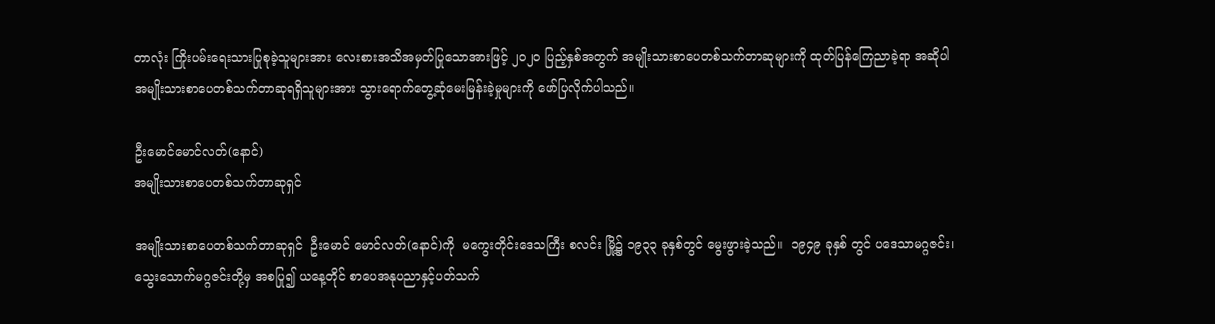တာလုံး ကြိုးပမ်းရေးသားပြုစုခဲ့သူများအား လေးစားအသိအမှတ်ပြုသောအားဖြင့် ၂၀၂၀ ပြည့်နှစ်အတွက် အမျိုးသားစာပေတစ်သက်တာဆုများကို ထုတ်ပြန်ကြေညာခဲ့ရာ အဆိုပါ အမျိုးသားစာပေတစ်သက်တာဆုရရှိသူများအား သွားရောက်တွေ့ဆုံမေးမြန်းခဲ့မှုများကို ဖော်ပြလိုက်ပါသည်။

ဦးမောင်မောင်လတ်(နောင်)
အမျိုးသားစာပေတစ်သက်တာဆုရှင်

အမျိုးသားစာပေတစ်သက်တာဆုရှင်  ဦးမောင် မောင်လတ်(နောင်)ကို  မကွေးတိုင်းဒေသကြီး စလင်း မြို့၌ ၁၉၃၃ ခုနှစ်တွင် မွေးဖွားခဲ့သည်။  ၁၉၄၉ ခုနှစ် တွင် ပဒေသာမဂ္ဂဇင်း၊   သွေးသောက်မဂ္ဂဇင်းတို့မှ အစပြု၍ ယနေ့တိုင် စာပေအနုပညာနှင့်ပတ်သက်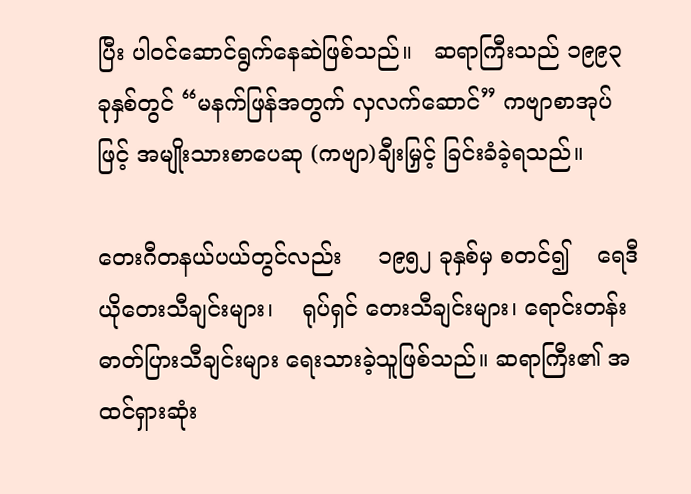ပြီး ပါဝင်ဆောင်ရွက်နေဆဲဖြစ်သည်။   ဆရာကြီးသည် ၁၉၉၃ ခုနှစ်တွင် “မနက်ဖြန်အတွက် လှလက်ဆောင်” ကဗျာစာအုပ်ဖြင့် အမျိုးသားစာပေဆု (ကဗျာ)ချီးမြှင့် ခြင်းခံခဲ့ရသည်။

တေးဂီတနယ်ပယ်တွင်လည်း     ၁၉၅၂ ခုနှစ်မှ စတင်၍    ရေဒီယိုတေးသီချင်းများ၊    ရုပ်ရှင် တေးသီချင်းများ၊ ရောင်းတန်းဓာတ်ပြားသီချင်းများ ရေးသားခဲ့သူဖြစ်သည်။ ဆရာကြီး၏ အထင်ရှားဆုံး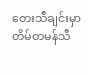တေးသီချင်းမှာ   တိမ်တမန်သီ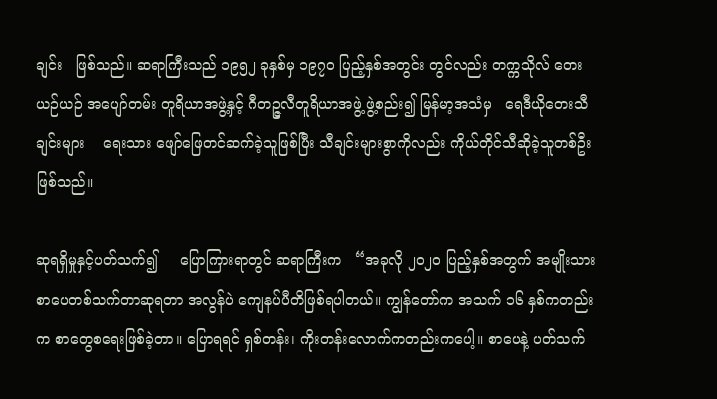ချင်း   ဖြစ်သည်။ ဆရာကြီးသည် ၁၉၅၂ ခုနှစ်မှ ၁၉၇၀ ပြည့်နှစ်အတွင်း တွင်လည်း တက္ကသိုလ် တေးယဉ်ယဉ် အပျော်တမ်း တူရိယာအဖွဲ့နှင့် ဂီတဉ္ဇလီတူရိယာအဖွဲ့ ဖွဲ့စည်း၍ မြန်မာ့အသံမှ   ရေဒီယိုတေးသီချင်းများ    ရေးသား ဖျော်ဖြေတင်ဆက်ခဲ့သူဖြစ်ပြီး သီချင်းများစွာကိုလည်း ကိုယ်တိုင်သီဆိုခဲ့သူတစ်ဦးဖြစ်သည်။

ဆုရရှိမှုနှင့်ပတ်သက်၍     ပြောကြားရာတွင် ဆရာကြီးက   “အခုလို ၂၀၂၀ ပြည့်နှစ်အတွက် အမျိုးသားစာပေတစ်သက်တာဆုရတာ အလွန်ပဲ ကျေနပ်ပီတိဖြစ်ရပါတယ်။ ကျွန်တော်က အသက် ၁၆ နှစ်ကတည်းက စာတွေစရေးဖြစ်ခဲ့တာ။ ပြောရရင် ရှစ်တန်း၊ ကိုးတန်းလောက်ကတည်းကပေါ့။ စာပေနဲ့ ပတ်သက်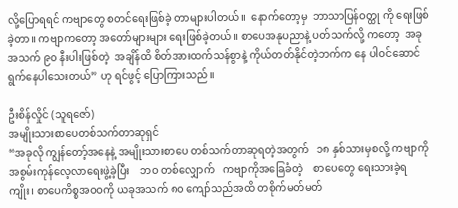လို့ပြောရရင် ကဗျာတွေ စတင်ရေးဖြစ်ခဲ့ တာများပါတယ်။  နောက်တော့မှ  ဘာသာပြန်ဝတ္ထု ကို ရေးဖြစ်ခဲ့တာ။ ကဗျာကတော့ အတော်များများ ရေးဖြစ်ခဲ့တယ်။ စာပေအနုပညာနဲ့ ပတ်သက်လို့ ကတော့  အခုအသက် ၉၀ နီးပါးဖြစ်တဲ့  အချိန်ထိ စိတ်အားထက်သန်စွာနဲ့ ကိုယ်တတ်နိုင်တဲ့ဘက်က နေ ပါဝင်ဆောင်ရွက်နေပါသေးတယ်” ဟု ရင်ဖွင့် ပြောကြားသည်။

ဦးစိန်လှိုင် (သူရဇော်)
အမျိုးသားစာပေတစ်သက်တာဆုရှင်
“အခုလို ကျွန်တော့်အနေနဲ့ အမျိုးသားစာပေ တစ်သက်တာဆုရတဲ့အတွက်   ၁၈ နှစ်သားမှစလို့ ကဗျာကို   အစွမ်းကုန်လေ့လာရေးဖွဲ့ခဲ့ပြီး    ဘဝ တစ်လျှောက်   ကဗျာကိုအခြေခံတဲ့    စာပေတွေ ရေးသားခဲ့ရကျိုး၊ စာပေကိစ္စအဝဝကို ယခုအသက် ၈၀ ကျော်သည်အထိ တစိုက်မတ်မတ်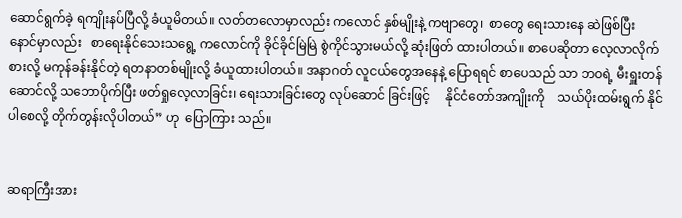ဆောင်ရွက်ခဲ့ ရကျိုးနပ်ပြီလို့ ခံယူမိတယ်။ လတ်တလောမှာလည်း ကလောင် နှစ်မျိုးနဲ့ ကဗျာတွေ၊  စာတွေ ရေးသားနေ ဆဲဖြစ်ပြီး    နောင်မှာလည်း   စာရေးနိုင်သေးသရွေ့ ကလောင်ကို ခိုင်ခိုင်မြဲမြဲ စွဲကိုင်သွားမယ်လို့ ဆုံးဖြတ် ထားပါတယ်။ စာပေဆိုတာ လေ့လာလိုက်စားလို့ မကုန်ခန်းနိုင်တဲ့ ရတနာတစ်မျိုးလို့ ခံယူထားပါတယ်။ အနာဂတ် လူငယ်တွေအနေနဲ့ ပြောရရင် စာပေသည် သာ ဘဝရဲ့ မီးရှူးတန်ဆောင်လို့ သဘောပိုက်ပြီး ဖတ်ရှုလေ့လာခြင်း၊ ရေးသားခြင်းတွေ လုပ်ဆောင် ခြင်းဖြင့်     နိုင်ငံတော်အကျိုးကို    သယ်ပိုးထမ်းရွက် နိုင်ပါစေလို့ တိုက်တွန်းလိုပါတယ်” ဟု  ပြောကြား သည်။


ဆရာကြီးအား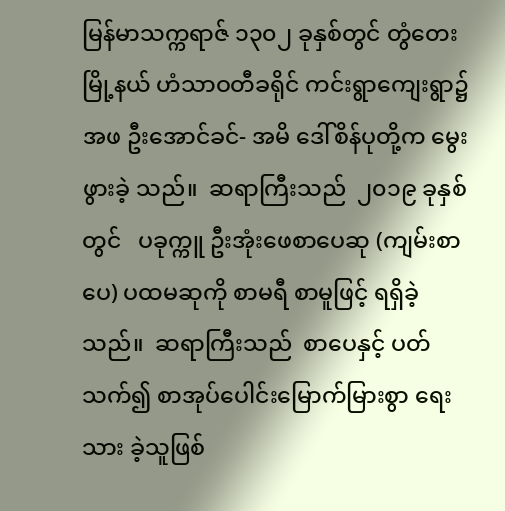မြန်မာသက္ကရာဇ် ၁၃၀၂ ခုနှစ်တွင် တွံတေးမြို့နယ် ဟံသာဝတီခရိုင် ကင်းရွာကျေးရွာ၌ အဖ ဦးအောင်ခင်- အမိ ဒေါ်စိန်ပုတို့က မွေးဖွားခဲ့ သည်။  ဆရာကြီးသည်  ၂၀၁၉ ခုနှစ်တွင်   ပခုက္ကူ ဦးအုံးဖေစာပေဆု (ကျမ်းစာပေ) ပထမဆုကို စာမရီ စာမူဖြင့် ရရှိခဲ့သည်။  ဆရာကြီးသည်  စာပေနှင့် ပတ်သက်၍ စာအုပ်ပေါင်း‌မြောက်မြားစွာ ရေးသား ခဲ့သူဖြစ်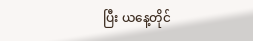ပြီး ယနေ့တိုင်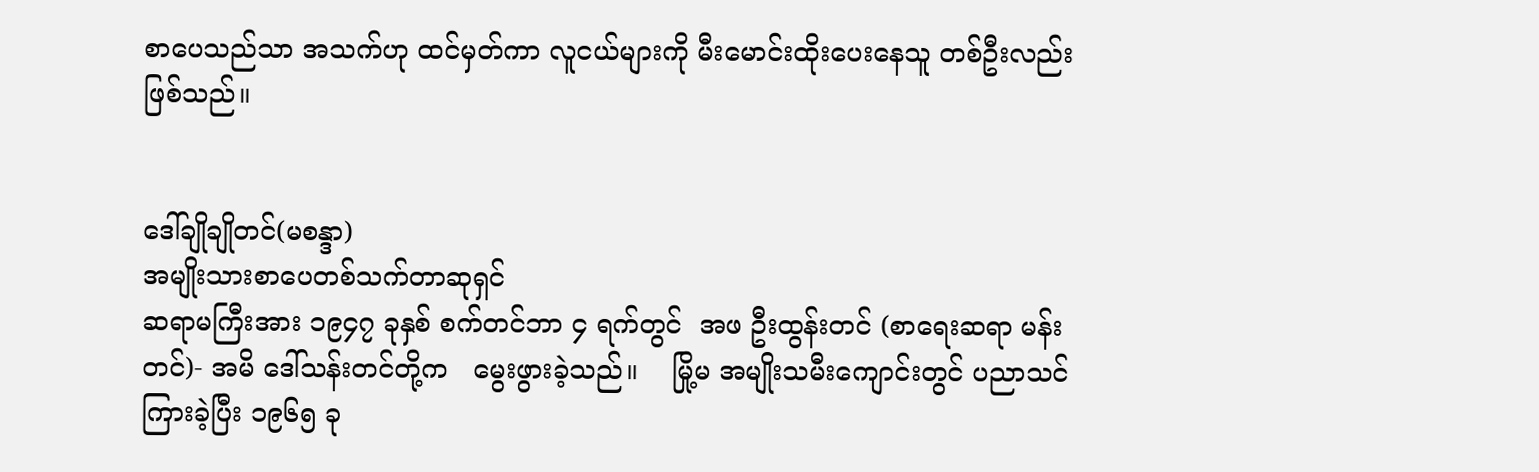စာပေသည်သာ အသက်ဟု ထင်မှတ်ကာ လူငယ်များကို မီးမောင်းထိုးပေးနေသူ တစ်ဦးလည်း ဖြစ်သည်။


ဒေါ်ချိုချိုတင်(မစန္ဒာ)
အမျိုးသားစာပေတစ်သက်တာဆုရှင်
ဆရာမကြီးအား ၁၉၄၇ ခုနှစ် စက်တင်ဘာ ၄ ရက်တွင်  အဖ ဦးထွန်းတင် (စာရေးဆရာ မန်းတင်)- အမိ ဒေါ်သန်းတင်တို့က   မွေးဖွားခဲ့သည်။    မြို့မ အမျိုးသမီးကျောင်းတွင် ပညာသင်ကြားခဲ့ပြီး ၁၉၆၅ ခု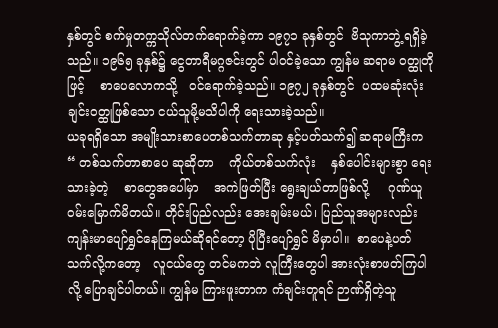နှစ်တွင် စက်မှုတက္ကသိုလ်တက်ရောက်ခဲ့ကာ ၁၉၇၁ ခုနှစ်တွင်  ဗိသုကာဘွဲ့ ရရှိခဲ့သည်။ ၁၉၆၅ ခုနှစ်၌ ငွေတာရီမဂ္ဂဇင်းတွင် ပါဝင်ခဲ့သော ကျွန်မ ဆရာမ ဝတ္ထုတိုဖြင့်    စာပေလောကသို့   ဝင်ရောက်ခဲ့သည်။ ၁၉၇၂ ခုနှစ်တွင်  ပထမဆုံးလုံးချင်းဝတ္ထုဖြစ်သော ငယ်သူမို့မသိပါကို ရေးသားခဲ့သည်။
ယခုရရှိသော အမျိုးသားစာပေတစ်သက်တာဆု နှင့်ပတ်သက်၍ ဆရာမကြီးက  “ တစ်သက်တာစာပေ ဆုဆိုတာ    ကိုယ်တစ်သက်လုံး    နှစ်ပေါင်းများစွာ ရေးသားခဲ့တဲ့    စာတွေအပေါ်မှာ    အကဲဖြတ်ပြီး ရွေးချယ်တာဖြစ်လို့     ဂုဏ်ယူဝမ်းမြောက်မိတယ်။ တိုင်းပြည်လည်း အေးချမ်းမယ်၊ ပြည်သူအများလည်း ကျန်းမာပျော်ရွှင်နေကြမယ်ဆိုရင်တော့ ပိုပြီးပျော်ရွှင် မိမှာပါ။  စာပေနဲ့ပတ်သက်လို့ကတော့   လူငယ်တွေ တင်မကဘဲ လူကြီးတွေပါ အားလုံးစာဖတ်ကြပါလို့ ပြောချင်ပါတယ်။ ကျွန်မ ကြားဖူးတာက ကံချင်းတူရင် ဉာဏ်ရှိတဲ့သူ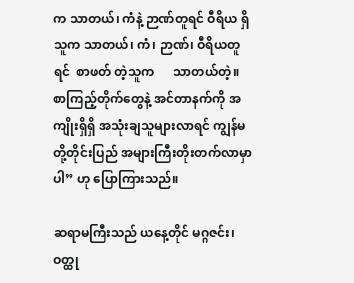က သာတယ်၊ ကံနဲ့ ဉာဏ်တူရင် ဝီရိယ ရှိသူက သာတယ်၊ ကံ၊ ဉာဏ်၊ ဝီရိယတူရင်  စာဖတ် တဲ့သူက      သာတယ်တဲ့။     စာကြည့်တိုက်တွေနဲ့ အင်တာနက်ကို အကျိုးရှိရှိ အသုံးချသူများလာရင် ကျွန်မတို့တိုင်းပြည် အများကြီးတိုးတက်လာမှာပါ” ဟု ပြောကြားသည်။

ဆရာမကြီးသည် ယနေ့တိုင် မဂ္ဂဇင်း၊ ဝတ္ထု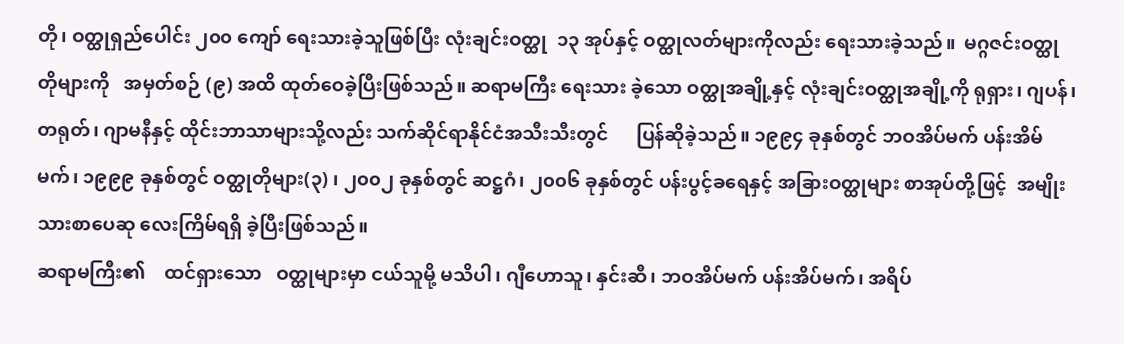တို၊ ဝတ္ထုရှည်ပေါင်း ၂၀၀ ကျော် ရေးသားခဲ့သူဖြစ်ပြီး လုံးချင်းဝတ္ထု  ၁၃ အုပ်နှင့် ဝတ္ထုလတ်များကိုလည်း ရေးသားခဲ့သည်။  မဂ္ဂဇင်းဝတ္ထုတိုများကို   အမှတ်စဉ် (၉) အထိ ထုတ်ဝေခဲ့ပြီးဖြစ်သည်။ ဆရာမကြီး ရေးသား ခဲ့သော ဝတ္ထုအချို့နှင့် လုံးချင်းဝတ္ထုအချို့ကို ရုရှား၊ ဂျပန်၊ တရုတ်၊ ဂျာမနီနှင့် ထိုင်းဘာသာများသို့လည်း သက်ဆိုင်ရာနိုင်ငံအသီးသီးတွင်      ပြန်ဆိုခဲ့သည်။ ၁၉၉၄ ခုနှစ်တွင် ဘဝအိပ်မက် ပန်းအိမ်မက်၊ ၁၉၉၉ ခုနှစ်တွင် ဝတ္ထုတိုများ(၃) ၊ ၂၀၀၂ ခုနှစ်တွင် ဆဋ္ဌဂံ၊ ၂၀၀၆ ခုနှစ်တွင် ပန်းပွင့်ခရေနှင့် အခြားဝတ္ထုများ စာအုပ်တို့ဖြင့်  အမျိုးသားစာပေဆု လေးကြိမ်ရရှိ ခဲ့ပြီးဖြစ်သည်။
ဆရာမကြီး၏    ထင်ရှားသော   ဝတ္ထုများမှာ ငယ်သူမို့ မသိပါ၊ ဂျီဟောသူ၊ နှင်းဆီ၊ ဘဝအိပ်မက် ပန်းအိပ်မက်၊ အရိပ်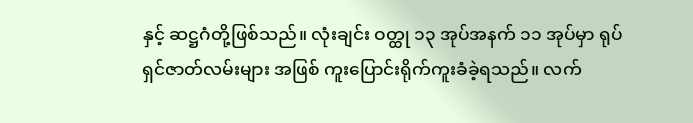နှင့် ဆဋ္ဌဂံတို့ဖြစ်သည်။ လုံးချင်း ဝတ္ထု ၁၃ အုပ်အနက် ၁၁ အုပ်မှာ ရုပ်ရှင်ဇာတ်လမ်းများ အဖြစ် ကူးပြောင်းရိုက်ကူးခံခဲ့ရသည်။ လက်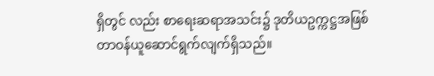ရှိတွင် လည်း စာရေးဆရာအသင်း၌ ဒုတိယဥက္ကဋ္ဌအဖြစ် တာဝန်ယူဆောင်ရွက်လျက်ရှိသည်။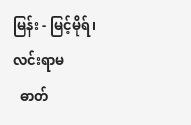မြန်း - မြင့်မိုရ်၊ လင်းရာမ
  ဓာတ်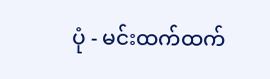ပုံ - မင်းထက်ထက်